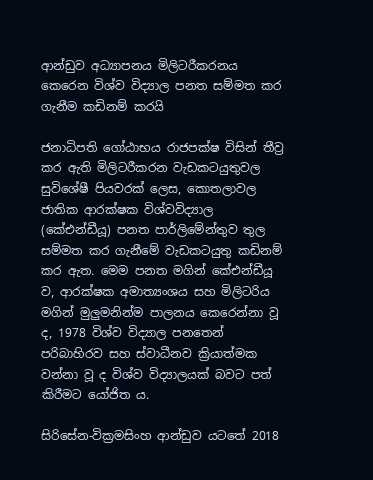ආන්ඩුව අධ්‍යාපනය මිලිටරීකරනය කෙරෙන විශ්ව විද්‍යාල පනත සම්මත කර ගැනීම කඩිනම් කරයි

ජනාධිපති ගෝඨාභය රාජපක්ෂ විසින් තීව්‍ර‍ කර ඇති මිලිටරීකරන වැඩකටයුතුවල සුවිශේෂී පියවරක් ලෙස, කොතලාවල ජාතික ආරක්ෂක විශ්වවිද්‍යාල (කේඑන්ඩීයූ) පනත පාර්ලිමේන්තුව තුල සම්මත කර ගැනීමේ වැඩකටයුතු කඩිනම් කර ඇත. මෙම පනත මගින් කේඑන්ඩීයූ ව, ආරක්ෂක අමාත්‍යංශය සහ මිලිටරිය මගින් මුලුමනින්ම පාලනය කෙරෙන්නා වූ ද, 1978 විශ්ව විද්‍යාල පනතෙන් පරිබාහිරව සහ ස්වාධීනව ක්‍රියාත්මක වන්නා වූ ද විශ්ව විද්‍යාලයක් බවට පත් කිරීමට යෝජිත ය.

සිරිසේන-වික්‍රමසිංහ ආන්ඩුව යටතේ 2018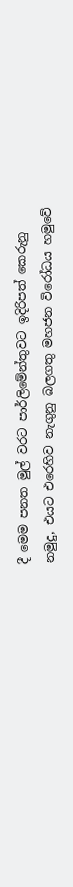දී මෙම පනත මුල් වරට පාර්ලිමේන්තුවට ඉදිරිපත් කෙරුනු නමුදු, එයට එරෙහිව නැගුනු බලගතු මහජන විරෝධය හමුවේ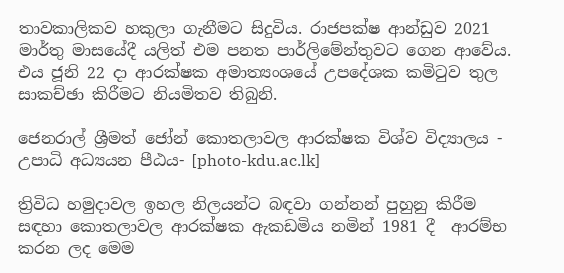තාවකාලිකව හකුලා ගැනීමට සිදුවිය. රාජපක්ෂ ආන්ඩුව 2021 මාර්තු මාසයේදී යලිත් එම පනත පාර්ලිමේන්තුවට ගෙන ආවේය. එය ජූනි 22 දා ආරක්ෂක අමාත්‍යංශයේ උපදේශක කමිටුව තුල සාකච්ඡා කිරීමට නියමිතව තිබුනි.

ජෙනරාල් ශ්‍රීමත් ජෝන් කොතලාවල ආරක්ෂක විශ්ව විද්‍යාලය - උපාධි අධ්‍යයන පීඨය- [photo-kdu.ac.lk]

ත්‍රිවිධ හමුදාවල ඉහල නිලයන්ට බඳවා ගන්නන් පුහුනු කිරීම සඳහා කොතලාවල ආරක්ෂක ඇකඩමිය නමින් 1981 දී  ආරම්භ කරන ලද මෙම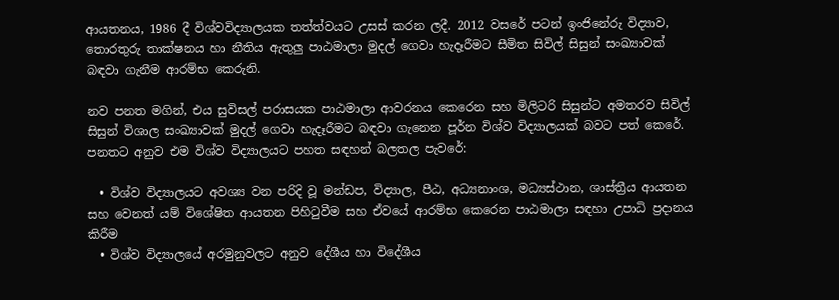ආයතනය, 1986 දී විශ්වවිද්‍යාලයක තත්ත්වයට උසස් කරන ලදී. 2012 වසරේ පටන් ඉංජිනේරු විද්‍යාව, තොරතුරු තාක්ෂනය හා නීතිය ඇතුලු පාඨමාලා මුදල් ගෙවා හැදෑරීමට සීමිත සිවිල් සිසුන් සංඛ්‍යාවක් බඳවා ගැනීම ආරම්භ කෙරුනි.

නව පනත මගින්, එය සුවිසල් පරාසයක පාඨමාලා ආවරනය කෙරෙන සහ මිලිටරි සිසුන්ට අමතරව සිවිල් සිසුන් විශාල සංඛ්‍යාවක් මුදල් ගෙවා හැදෑරීමට බඳවා ගැනෙන පූර්න විශ්ව විද්‍යාලයක් බවට පත් කෙරේ. පනතට අනුව එම විශ්ව විද්‍යාලයට පහත සඳහන් බලතල පැවරේ:

  • විශ්ව විද්‍යාලයට අවශ්‍ය වන පරිදි වූ මන්ඩප, විද්‍යාල, පීඨ, අධ්‍යනාංශ, මධ්‍යස්ථාන, ශාස්ත්‍රීය ආයතන සහ වෙනත් යම් විශේෂිත ආයතන පිහිටුවීම සහ ඒවයේ ආරම්භ කෙරෙන පාඨමාලා සඳහා උපාධි ප්‍රදානය කිරීම
  • විශ්ව විද්‍යාලයේ අරමුනුවලට අනුව දේශීය හා විදේශීය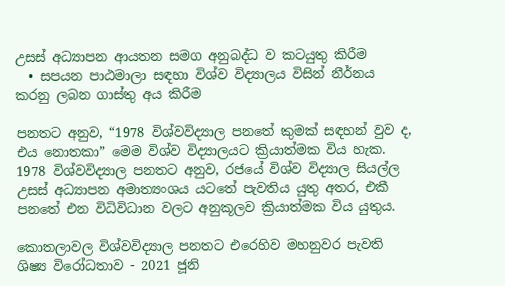උසස් අධ්‍යාපන ආයතන සමග අනුබද්ධ ව කටයුතු කිරීම
  • සපයන පාඨමාලා සඳහා විශ්ව විද්‍යාලය විසින් නීර්නය කරනු ලබන ගාස්තු අය කිරීම

පනතට අනුව, “1978 විශ්වවිද්‍යාල පනතේ කුමක් සඳහන් වුව ද, එය නොතකා” මෙම විශ්ව විද්‍යාලයට ක්‍රියාත්මක විය හැක. 1978 විශ්වවිද්‍යාල පනතට අනුව, රජයේ විශ්ව විද්‍යාල සියල්ල උසස් අධ්‍යාපන අමාත්‍යංශය යටතේ පැවතිය යුතු අතර, එකී පනතේ එන විධිවිධාන වලට අනුකූලව ක්‍රියාත්මක විය යුතුය.

කොතලාවල විශ්වවිද්‍යාල පනතට එරෙහිව මහනුවර පැවති ශිෂ්‍ය විරෝධතාව - 2021 ජූනි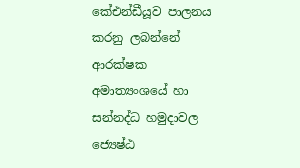කේඑන්ඩීයූව පාලනය කරනු ලබන්නේ ආරක්ෂක අමාත්‍යංශයේ හා සන්නද්ධ හමුදාවල ජ්‍යෙෂ්ඨ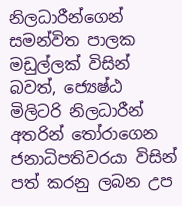නිලධාරීන්ගෙන් සමන්විත පාලක මඩුල්ලක් විසින් බවත්, ජ්‍යෙෂ්ඨ මිලිටරි නිලධාරීන් අතරින් තෝරාගෙන ජනාධිපතිවරයා විසින් පත් කරනු ලබන උප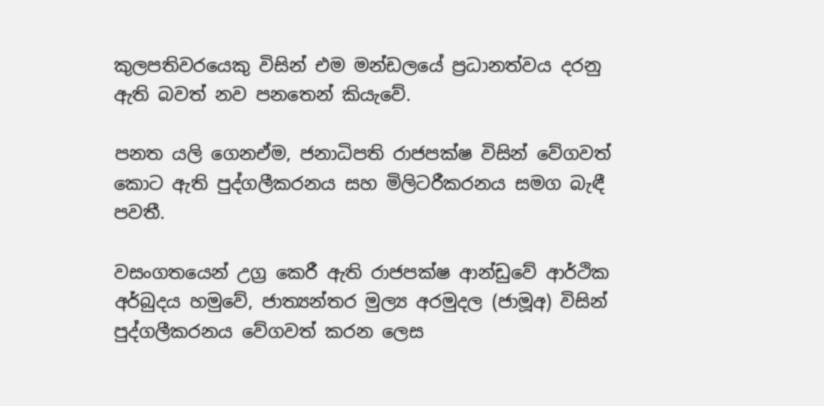කුලපතිවරයෙකු විසින් එම මන්ඩලයේ ප්‍රධානත්වය දරනු ඇති බවත් නව පනතෙන් කියැවේ.

පනත යලි ගෙනඒම, ජනාධිපති රාජපක්ෂ විසින් වේගවත් කොට ඇති පුද්ගලීකරනය සහ මිලිටරීකරනය සමග බැඳී පවතී.

වසංගතයෙන් උග්‍ර කෙරී ඇති රාජපක්ෂ ආන්ඩුවේ ආර්ථික අර්බුදය හමුවේ, ජාත්‍යන්තර මුල්‍ය අරමුදල (ජාමූඅ) විසින් පුද්ගලීකරනය වේගවත් කරන ලෙස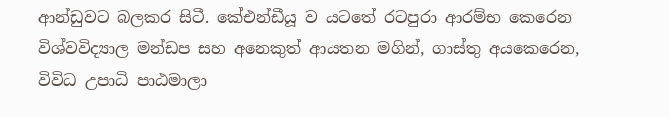ආන්ඩුවට බලකර සිටී. කේඑන්ඩීයූ ව යටතේ රටපුරා ආරම්භ කෙරෙන විශ්වවිද්‍යාල මන්ඩප සහ අනෙකුත් ආයතන මගින්, ගාස්තු අයකෙරෙන, විවිධ උපාධි පාඨමාලා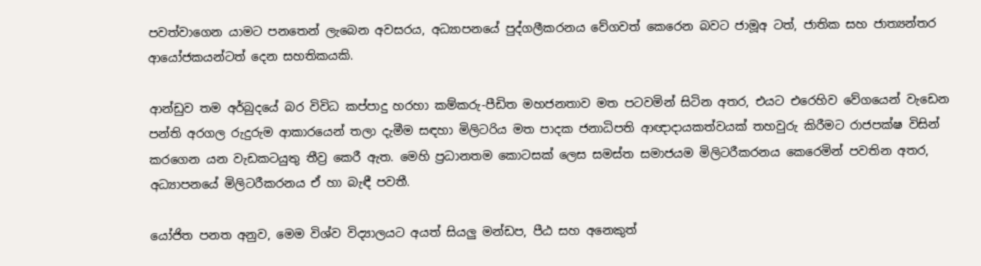පවත්වාගෙන යාමට පනතෙන් ලැබෙන අවසරය, අධ්‍යාපනයේ පුද්ගලීකරනය වේගවත් කෙරෙන බවට ජාමූඅ ටත්, ජාතික සහ ජාත්‍යන්තර ආයෝජකයන්ටත් දෙන සහතිකයකි.

ආන්ඩුව තම අර්බුදයේ බර විවිධ කප්පාදු හරහා කම්කරු-පීඩිත මහජනතාව මත පටවමින් සිටින අතර, එයට එරෙහිව වේගයෙන් වැඩෙන පන්ති අරගල රුදුරුම ආකාරයෙන් තලා දැමීම සඳහා මිලිටරිය මත පාදක ජනාධිපති ආඥාදායකත්වයක් තහවුරු කිරීමට රාජපක්ෂ විසින්  කරගෙන යන වැඩකටයුතු තීව්‍ර කෙරී ඇත. මෙහි ප්‍රධානතම කොටසක් ලෙස සමස්ත සමාජයම මිලිටරීකරනය කෙරෙමින් පවතින අතර, අධ්‍යාපනයේ මිලිටරීකරනය ඒ හා බැඳී පවතී.

යෝජිත පනත අනුව, මෙම විශ්ව විද්‍යාලයට අයත් සියලු මන්ඩප, පීඨ සහ අනෙකුත්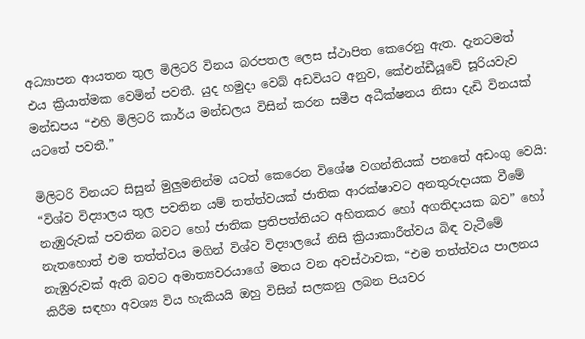අධ්‍යාපන ආයතන තුල මිලිටරි විනය බරපතල ලෙස ස්ථාපිත කෙරෙනු ඇත. දැනටමත් එය ක්‍රියාත්මක වෙමින් පවතී. යුද හමුදා වෙබ් අඩවියට අනුව, කේඑන්ඩීයූවේ සූරියවැව මන්ඩපය “එහි මිලිටරි කාර්ය මන්ඩලය විසින් කරන සමීප අධීක්ෂනය නිසා දැඩි විනයක් යටතේ පවතී.”

මිලිටරි විනයට සිසුන් මුලුමනින්ම යටත් කෙරෙන විශේෂ වගන්තියක් පනතේ අඩංගු වෙයි: “විශ්ව විද්‍යාලය තුල පවතින යම් තත්ත්වයක් ජාතික ආරක්ෂාවට අනතුරුදායක වීමේ නැඹුරුවක් පවතින බවට හෝ ජාතික ප්‍රතිපත්තියට අහිතකර හෝ අගතිදායක බව” හෝ නැතහොත් එම තත්ත්වය මගින් විශ්ව විද්‍යාලයේ නිසි ක්‍රියාකාරීත්වය බිඳ වැටීමේ නැඹුරුවක් ඇති බවට අමාත්‍යවරයාගේ මතය වන අවස්ථාවක, “එම තත්ත්වය පාලනය කිරීම සඳහා අවශ්‍ය විය හැකියයි ඔහු විසින් සලකනු ලබන පියවර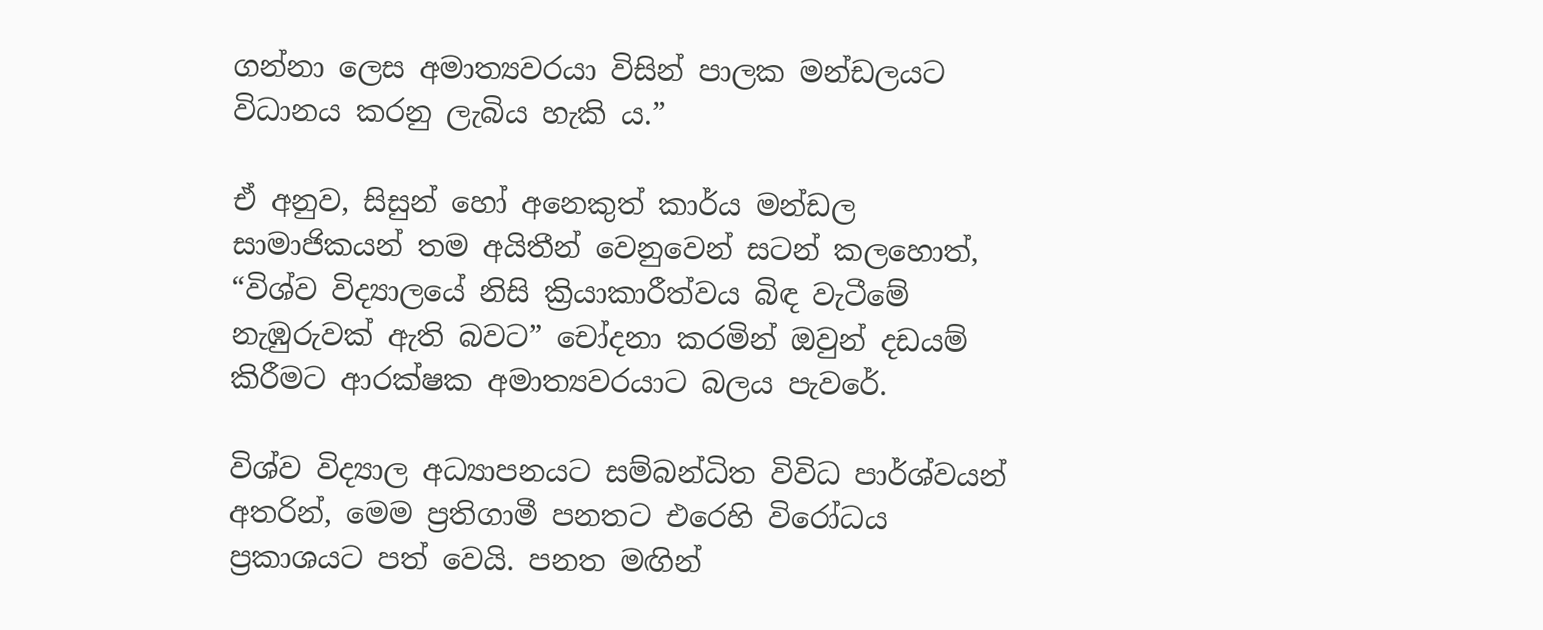ගන්නා ලෙස අමාත්‍යවරයා විසින් පාලක මන්ඩලයට විධානය කරනු ලැබිය හැකි ය.”

ඒ අනුව, සිසුන් හෝ අනෙකුත් කාර්ය මන්ඩල සාමාජිකයන් තම අයිතීන් වෙනුවෙන් සටන් කලහොත්, “විශ්ව විද්‍යාලයේ නිසි ක්‍රියාකාරීත්වය බිඳ වැටීමේ නැඹුරුවක් ඇති බවට” චෝදනා කරමින් ඔවුන් දඩයම් කිරීමට ආරක්ෂක අමාත්‍යවරයාට බලය පැවරේ.

විශ්ව විද්‍යාල අධ්‍යාපනයට සම්බන්ධිත විවිධ පාර්ශ්වයන් අතරින්, මෙම ප්‍රතිගාමී පනතට එරෙහි විරෝධය ප්‍රකාශයට පත් වෙයි. පනත මඟින්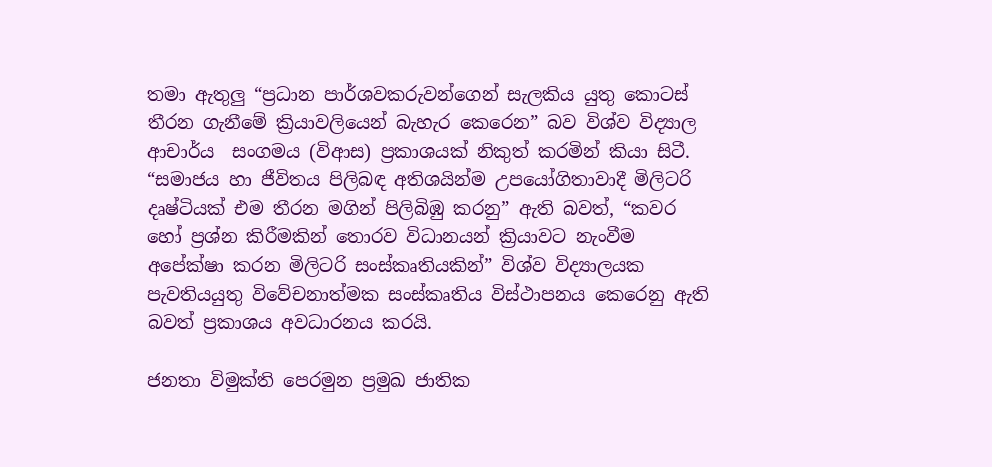තමා ඇතුලු “ප්‍රධාන පාර්ශවකරුවන්ගෙන් සැලකිය යුතු කොටස් තීරන ගැනීමේ ක්‍රියාවලියෙන් බැහැර කෙරෙන” බව විශ්ව විද්‍යාල ආචාර්ය  සංගමය (විආස) ප්‍රකාශයක් නිකුත් කරමින් කියා සිටී. “සමාජය හා ජීවිතය පිලිබඳ අතිශයින්ම උපයෝගිතාවාදී මිලිටරි දෘෂ්ටියක් එම තීරන මගින් පිලිබිඹු කරනු” ඇති බවත්, “කවර හෝ ප්‍රශ්න කිරීමකින් තොරව විධානයන් ක්‍රියාවට නැංවීම අපේක්ෂා කරන මිලිටරි සංස්කෘතියකින්” විශ්ව විද්‍යාලයක පැවතියයුතු විවේචනාත්මක සංස්කෘතිය විස්ථාපනය කෙරෙනු ඇති බවත් ප්‍රකාශය අවධාරනය කරයි.

ජනතා විමුක්ති පෙරමුන ප්‍රමුඛ ජාතික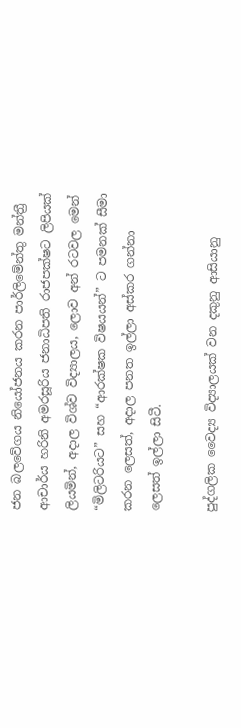ජන බලවේගය නියෝජනය කරන පාර්ලිමේන්තු මන්ත්‍රී ආචාර්ය හරිනි අමරසූරිය ජනාධිපති රාජපක්ෂට ලිපියක් ලියමින්, අදාල විශ්ව විද්‍යාලය, ලොව අන් රටවල මෙන් “මිලිටරියට” සහ “ආරක්ෂක විෂයයන්” ට පමනක් සීමා කරන ලෙසත්, අදාල පනත ඉල්ලා අස්කර ගන්නා ලෙසත් ඉල්ලා සිටී.

පුද්ගලික වෛද්‍ය විද්‍යාලයක් වන දකුනු ආසියානු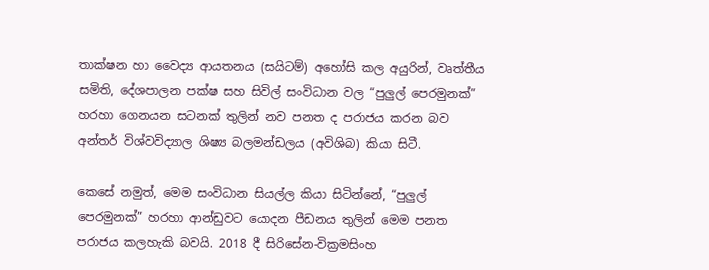තාක්ෂන හා වෛද්‍ය ආයතනය (සයිටම්) අහෝසි කල අයුරින්, වෘත්තීය සමිති, දේශපාලන පක්ෂ සහ සිවිල් සංවිධාන වල “පුලුල් පෙරමුනක්” හරහා ගෙනයන සටනක් තුලින් නව පනත ද පරාජය කරන බව අන්තර් විශ්වවිද්‍යාල ශිෂ්‍ය බලමන්ඩලය (අවිශිබ) කියා සිටී.

කෙසේ නමුත්, මෙම සංවිධාන සියල්ල කියා සිටින්නේ, “පුලුල් පෙරමුනක්” හරහා ආන්ඩුවට යොදන පීඩනය තුලින් මෙම පනත පරාජය කලහැකි බවයි. 2018 දී සිරිසේන-වික්‍රමසිංහ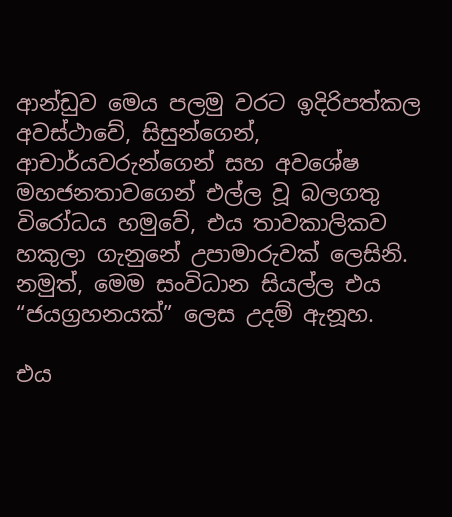ආන්ඩුව මෙය පලමු වරට ඉදිරිපත්කල අවස්ථාවේ, සිසුන්ගෙන්, ආචාර්යවරුන්ගෙන් සහ අවශේෂ මහජන‌තාවගෙන් එල්ල වූ බලගතු විරෝධය හමුවේ, එය තාවකාලිකව හකුලා ගැනුනේ උපාමාරුවක් ලෙසිනි. නමුත්, මෙම සංවිධාන සියල්ල එය “ජයග්‍රහනයක්” ලෙස උදම් ඇනූහ.

එය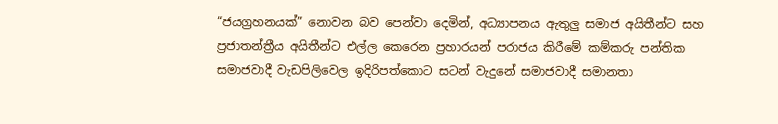“ජයග්‍රහනයක්” නොවන බව පෙන්වා දෙමින්, අධ්‍යාපනය ඇතුලු සමාජ අයිතීන්ට සහ ප්‍රජාතන්ත්‍රීය අයිතීන්ට එල්ල කෙරෙන ප්‍රහාරයන් පරාජය කිරීමේ කම්කරු පන්තික සමාජවාදී වැඩපිලිවෙල ඉදිරිපත්කොට සටන් වැදුනේ සමාජවාදී සමානතා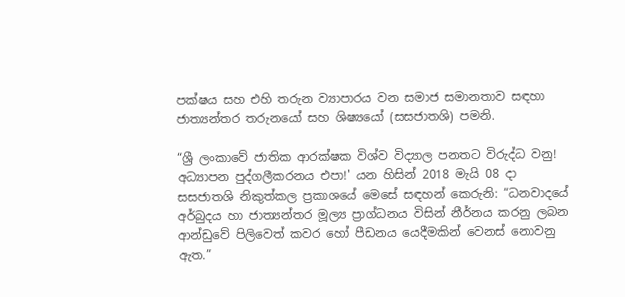පක්ෂය සහ එහි තරුන ව්‍යාපාරය වන සමාජ සමානතාව සඳහා ජාත්‍යන්තර තරුනයෝ සහ ශිෂ්‍යයෝ (සසජාතශි) පමනි.

“ශ්‍රී ලංකාවේ ජාතික ආරක්ෂක විශ්ව විද්‍යාල පනතට විරුද්ධ වනු! අධ්‍යාපන පුද්ගලීකරනය එපා!' යන හිසින් 2018 මැයි 08 දා සසජාතශි නිකුත්කල ප්‍රකාශයේ මෙසේ සඳහන් කෙරුනි: “ධනවාදයේ අර්බුදය හා ජාත්‍යන්තර මූල්‍ය ප්‍රාග්ධනය විසින් නීර්නය කරනු ලබන ආන්ඩුවේ පිලිවෙත් කවර හෝ පීඩනය යෙදීමකින් වෙනස් නොවනු ඇත.”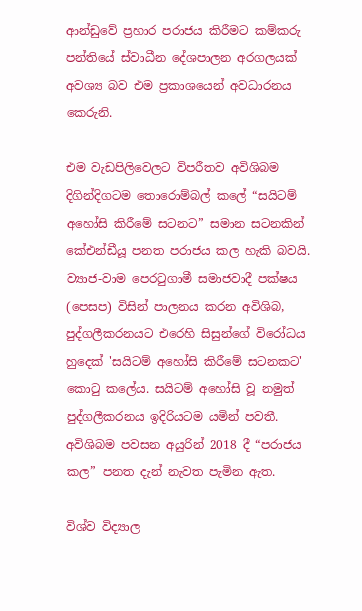ආන්ඩුවේ ප්‍රහාර පරාජය කිරීමට කම්කරු පන්තියේ ස්වාධීන දේශපාලන අරගලයක් අවශ්‍ය බව එම ප්‍රකාශයෙන් අවධාරනය කෙරුනි.

එම වැඩපිලිවෙලට විපරීතව අවිශිබම දිගින්දිගටම තොරොම්බල් කලේ “සයිටම් අහෝසි කිරීමේ සටනට” සමාන සටනකින් කේඑන්ඩීයූ පනත පරාජය කල හැකි බවයි. ව්‍යාජ-වාම පෙරටුගාමී සමාජවාදී පක්ෂය (පෙසප) විසින් පාලනය කරන අවිශිබ, පුද්ගලීකරනයට එරෙහි සිසුන්ගේ විරෝධය හුදෙක් 'සයිටම් අහෝසි කිරීමේ සටනකට' කොටු කලේය. සයිටම් අහෝසි වූ නමුත් පුද්ගලීකරනය ඉදිරියටම යමින් පවතී. අවිශිබම පවසන අයුරින් 2018 දී “පරාජය කල” පනත දැන් නැවත පැමින ඇත.

විශ්ව විද්‍යාල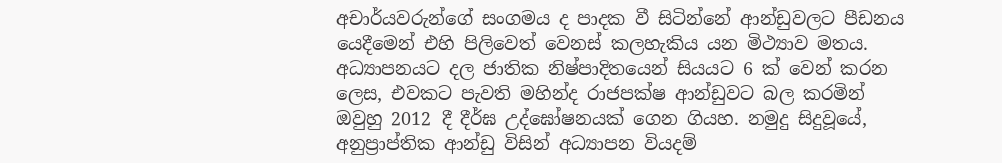අචාර්යවරුන්ගේ සංගමය ද පාදක වී සිටින්නේ ආන්ඩුවලට පීඩනය යෙදීමෙන් එහි පිලිවෙත් වෙනස් කලහැකිය යන මිථ්‍යාව මතය. අධ්‍යාපනයට දල ජාතික නිෂ්පාදිතයෙන් සියයට 6 ක් වෙන් කරන ලෙස, එවකට පැවති මහින්ද රාජපක්ෂ ආන්ඩුවට බල කරමින් ඔවුහු 2012 දී දීර්ඝ උද්‌ඝෝෂනයක් ගෙන ගියහ. නමුදු සිදුවූයේ, අනුප්‍රාප්තික ආන්ඩු විසින් අධ්‍යාපන වියදම්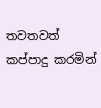තවතවත් කප්පාදු කරමින්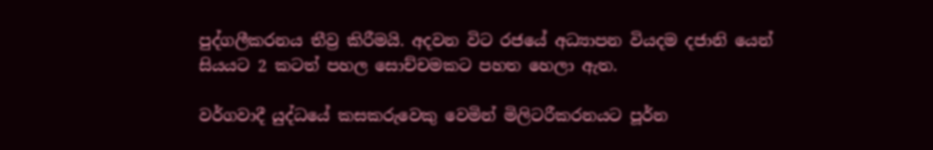පුද්ගලීකරනය තීව්‍ර කිරීමයි. අදවන විට රජයේ අධ්‍යාපන වියදම දජානි යෙන් සියයට 2 කටත් පහල සොච්චමකට පහත හෙලා ඇත.

වර්ගවාදී යුද්ධයේ කසකරුවෙකු වෙමින් මිලිටරීකරනයට පූර්න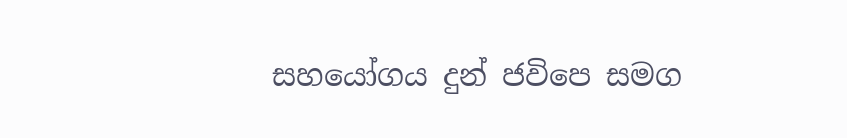සහයෝගය දුන් ජවිපෙ සමග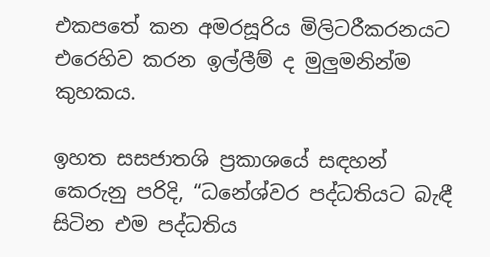එකපතේ කන අමරසූරිය මිලිටරීකරනයට එරෙහිව කරන ඉල්ලීම් ද මුලුමනින්ම කුහකය.

ඉහත සසජාතශි ප්‍රකාශයේ සඳහන් කෙරුනු පරිදි, “ධනේශ්වර පද්ධතියට බැඳී සිටින එම පද්ධතිය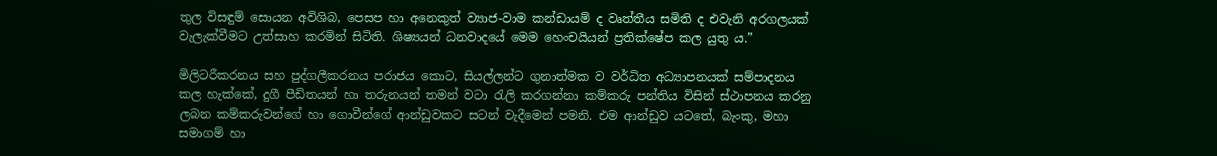තුල විසඳුම් සොයන අවිශිබ, පෙසප හා අනෙකුත් ව්‍යාජ-වාම කන්ඩායම් ද වෘත්තීය සමිති ද එවැනි අරගලයක් වැලැක්වීමට උත්සාහ කරමින් සිටිති. ශිෂ්‍යයන් ධනවාදයේ මෙම හෙංචයියන් ප්‍රතික්ෂේප කල යුතු ය.”

මිලිටරීකරනය සහ පුද්ගලීකරනය පරාජය කොට, සියල්ලන්ට ගුනාත්මක ව වර්ධිත අධ්‍යාපනයක් සම්පාදනය කල හැක්කේ, දුගී පීඩිතයන් හා තරුනයන් තමන් වටා රැලි කරගන්නා කම්කරු පන්තිය විසින් ස්ථාපනය කරනු ලබන කම්කරුවන්ගේ හා ගොවීන්ගේ ආන්ඩුවකට සටන් වැදීමෙන් පමනි. එම ආන්ඩුව යටතේ, බැංකු, මහා සමාගම් හා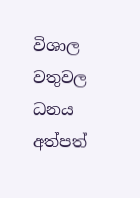විශාල වතුවල ධනය අත්පත්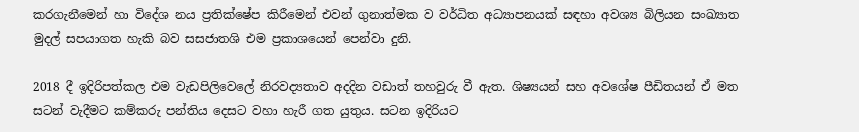කරගැනීමෙන් හා විදේශ නය ප්‍රතික්ෂේප කිරීමෙන් එවන් ගුනාත්මක ව වර්ධිත අධ්‍යාපනයක් සඳහා අවශ්‍ය බිලියන සංඛ්‍යාත මුදල් සපයාගත හැකි බව සසජාතශි එම ප්‍ර‍කාශයෙන් පෙන්වා දුනි.

2018 දී ඉදිරිපත්කල එම වැඩපිලිවෙලේ නිරවද්‍යතාව අදදින වඩාත් තහවුරු වී ඇත. ශිෂ්‍යයන් සහ අවශේෂ පීඩිතයන් ඒ මත සටන් වැදීමට කම්කරු පන්තිය දෙසට වහා හැරී ගත යුතුය. සටන ඉදිරියට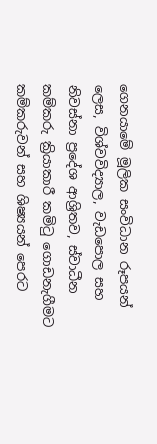ගෙනයාමේ මූලික සංවිධාන රූපයන් ලෙස, විශ්වවිද්‍යාල, වැඩපොල සහ නිවස්නා ප්‍රදේශ ආශ්‍රිතව, ස්වාධීන කම්කරු ක්‍රියාකාරී කමිටු ගොඩනැගීමට කම්කරුවන් සහ ශිෂ්‍යයන් පෙරට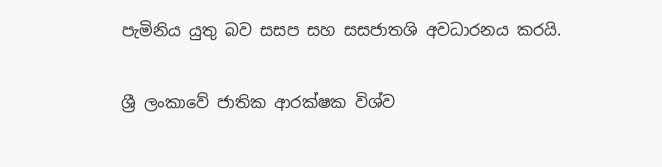පැමිනිය යුතු බව සසප සහ සසජාතශි අවධාරනය කරයි.

ශ්‍රී ලංකාවේ ජාතික ආරක්ෂක විශ්ව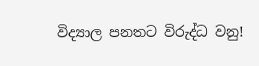විද්‍යාල පනතට විරුද්ධ වනු!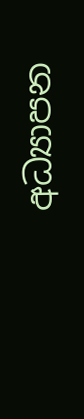අධ්‍යාපන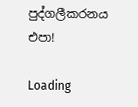පුද්ගලීකරනය එපා!

Loading